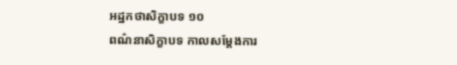អដ្ឋកថាសិក្ខាបទ ១០
ពណ៌នាសិក្ខាបទ កាលសម្តែងការ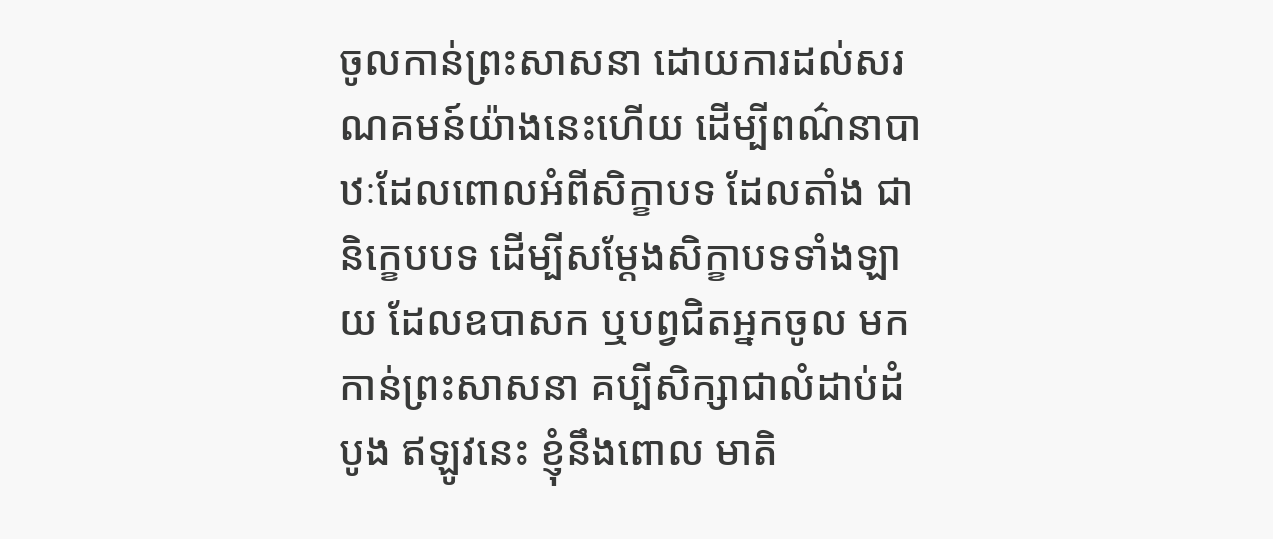ចូលកាន់ព្រះសាសនា ដោយការដល់សរណគមន៍យ៉ាងនេះហើយ ដើម្បីពណ៌នាបាឋៈដែលពោលអំពីសិក្ខាបទ ដែលតាំង ជានិក្ខេបបទ ដើម្បីសម្តែងសិក្ខាបទទាំងឡាយ ដែលឧបាសក ឬបព្វជិតអ្នកចូល មកកាន់ព្រះសាសនា គប្បីសិក្សាជាលំដាប់ដំបូង ឥឡូវនេះ ខ្ញុំនឹងពោល មាតិ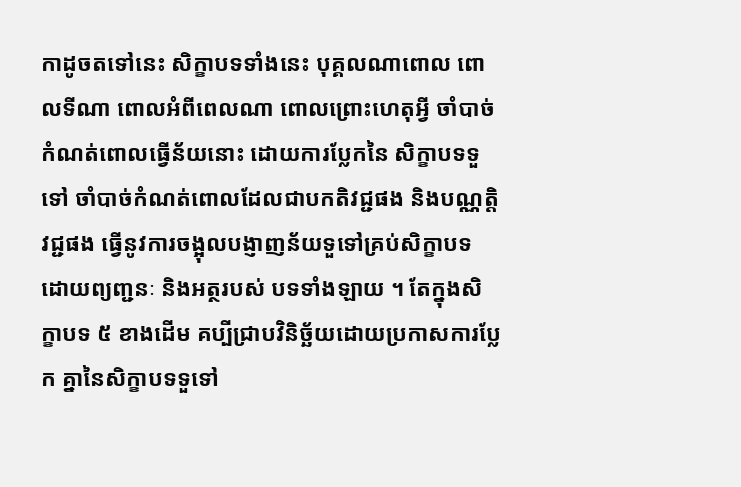កាដូចតទៅនេះ សិក្ខាបទទាំងនេះ បុគ្គលណាពោល ពោលទីណា ពោលអំពីពេលណា ពោលព្រោះហេតុអ្វី ចាំបាច់កំណត់ពោលធ្វើន័យនោះ ដោយការប្លែកនៃ សិក្ខាបទទួទៅ ចាំបាច់កំណត់ពោលដែលជាបកតិវជ្ជផង និងបណ្ណត្តិវជ្ជផង ធ្វើនូវការចង្អុលបង្ញាញន័យទួទៅគ្រប់សិក្ខាបទ ដោយព្យញ្ជនៈ និងអត្ថរបស់ បទទាំងឡាយ ។ តែក្នុងសិក្ខាបទ ៥ ខាងដើម គប្បីជ្រាបវិនិច្ឆ័យដោយប្រកាសការប្លែក គ្នានៃសិក្ខាបទទួទៅ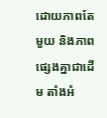ដោយភាពតែមួយ និងភាពផ្សេងគ្នាជាដើម តាំងអំ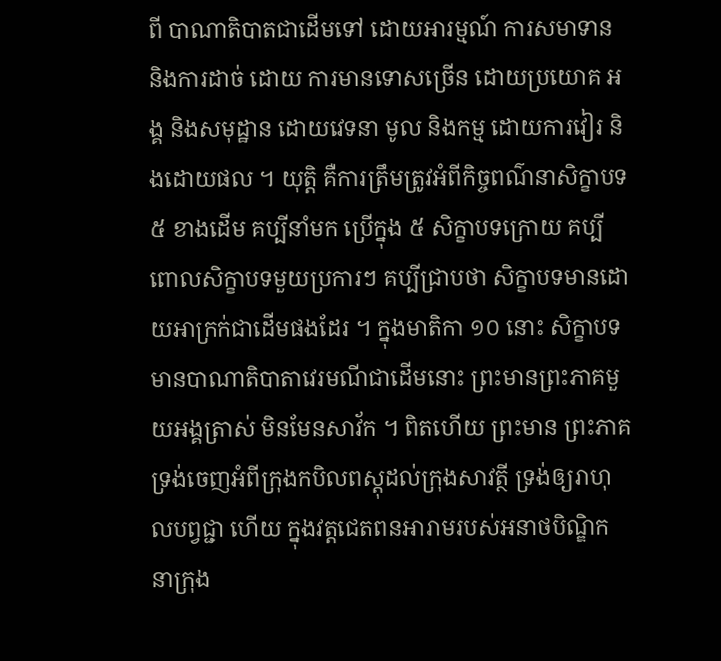ពី បាណាតិបាតជាដើមទៅ ដោយអារម្មណ៍ ការសមាទាន និងការដាច់ ដោយ ការមានទោសច្រើន ដោយប្រយោគ អង្គ និងសមុដ្ឋាន ដោយវេទនា មូល និងកម្ម ដោយការវៀរ និងដោយផល ។ យុត្តិ គឺការត្រឹមត្រូវអំពីកិច្ចពណ៌នាសិក្ខាបទ ៥ ខាងដើម គប្បីនាំមក ប្រើក្នុង ៥ សិក្ខាបទក្រោយ គប្បីពោលសិក្ខាបទមួយប្រការៗ គប្បីជ្រាបថា សិក្ខាបទមានដោយអាក្រក់ជាដើមផងដែរ ។ ក្នុងមាតិកា ១០ នោះ សិក្ខាបទ មានបាណាតិបាតាវេរមណីជាដើមនោះ ព្រះមានព្រះភាគមួយអង្គត្រាស់ មិនមែនសាវ័ក ។ ពិតហើយ ព្រះមាន ព្រះភាគទ្រង់ចេញអំពីក្រុងកបិលពស្តុដល់ក្រុងសាវត្ថី ទ្រង់ឲ្យរាហុលបព្វជ្ជា ហើយ ក្នុងវត្តជេតពនអារាមរបស់អនាថបិណ្ឌិក នាក្រុង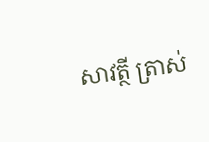សាវត្ថី ត្រាស់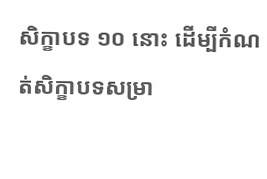សិក្ខាបទ ១០ នោះ ដើម្បីកំណត់សិក្ខាបទសម្រា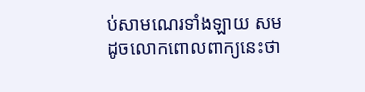ប់សាមណេរទាំងឡាយ សមដូចលោកពោលពាក្យនេះថា